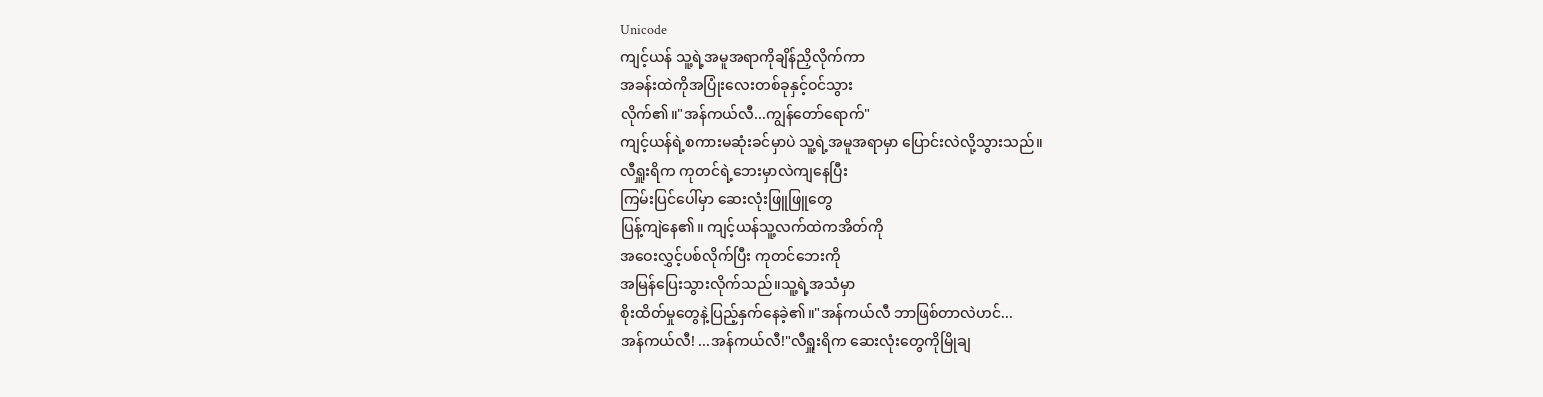Unicode
ကျင့်ယန် သူ့ရဲ့အမူအရာကိုချိန်ညှိလိုက်ကာ
အခန်းထဲကိုအပြုံးလေးတစ်ခုနှင့်ဝင်သွား
လိုက်၏။"အန်ကယ်လီ...ကျွန်တော်ရောက်"
ကျင့်ယန်ရဲ့စကားမဆုံးခင်မှာပဲ သူ့ရဲ့အမူအရာမှာ ပြောင်းလဲလို့သွားသည်။
လီရှူးရိက ကုတင်ရဲ့ဘေးမှာလဲကျနေပြီး
ကြမ်းပြင်ပေါ်မှာ ဆေးလုံးဖြူဖြူတွေ
ပြန့်ကျဲနေ၏။ ကျင့်ယန်သူ့လက်ထဲကအိတ်ကို
အဝေးလွှင့်ပစ်လိုက်ပြီး ကုတင်ဘေးကို
အမြန်ပြေးသွားလိုက်သည်။သူ့ရဲ့အသံမှာ
စိုးထိတ်မှုတွေနဲ့ပြည့်နှက်နေခဲ့၏။"အန်ကယ်လီ ဘာဖြစ်တာလဲဟင်...
အန်ကယ်လီ! ...အန်ကယ်လီ!"လီရှူးရိက ဆေးလုံးတွေကိုမြိုချ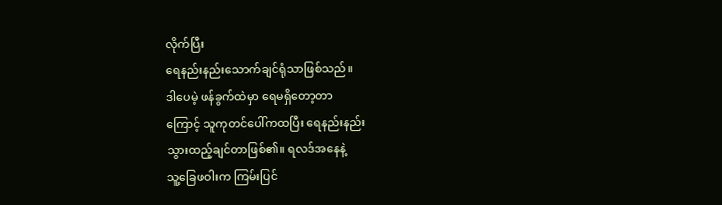လိုက်ပြီး
ရေနည်းနည်းသောက်ချင်ရုံသာဖြစ်သည်။
ဒါပေမဲ့ ဖန်ခွက်ထဲမှာ ရေမရှိတော့တာ
ကြောင့် သူကုတင်ပေါ်ကထပြီး ရေနည်းနည်း
သွားထည့်ချင်တာဖြစ်၏။ ရလဒ်အနေနဲ့
သူ့ခြေဖဝါးက ကြမ်းပြင်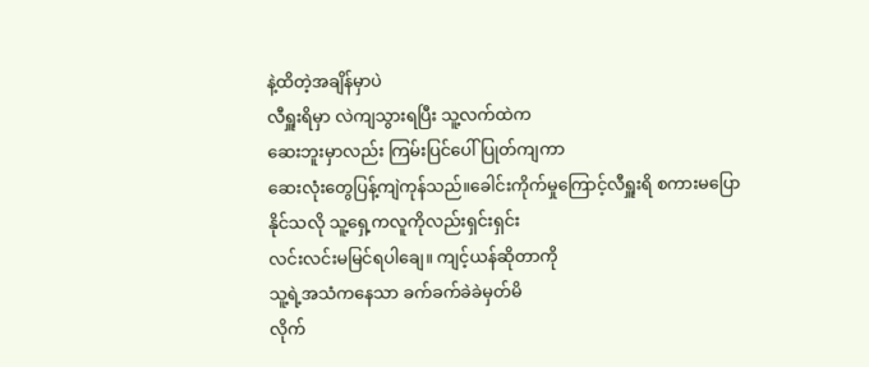နဲ့ထိတဲ့အချိန်မှာပဲ
လီရှူးရိမှာ လဲကျသွားရပြီး သူ့လက်ထဲက
ဆေးဘူးမှာလည်း ကြမ်းပြင်ပေါ်ပြုတ်ကျကာ
ဆေးလုံးတွေပြန့်ကျဲကုန်သည်။ခေါင်းကိုက်မှုကြောင့်လီရှူးရိ စကားမပြော
နိုင်သလို သူ့ရှေ့ကလူကိုလည်းရှင်းရှင်း
လင်းလင်းမမြင်ရပါချေ။ ကျင့်ယန်ဆိုတာကို
သူ့ရဲ့အသံကနေသာ ခက်ခက်ခဲခဲမှတ်မိ
လိုက်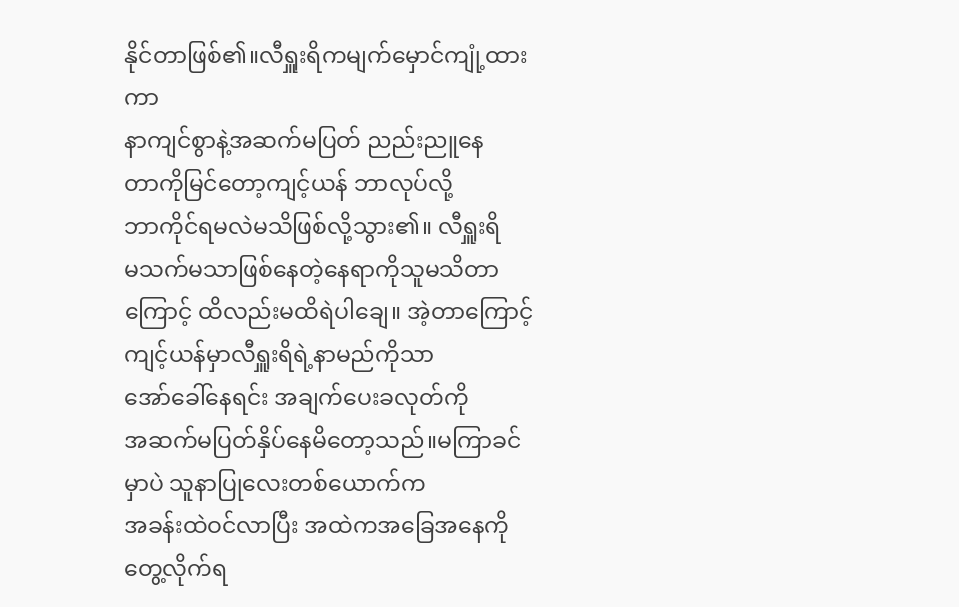နိုင်တာဖြစ်၏။လီရှူးရိကမျက်မှောင်ကျုံ့ထားကာ
နာကျင်စွာနဲ့အဆက်မပြတ် ညည်းညူနေ
တာကိုမြင်တော့ကျင့်ယန် ဘာလုပ်လို့
ဘာကိုင်ရမလဲမသိဖြစ်လို့သွား၏။ လီရှူးရိ
မသက်မသာဖြစ်နေတဲ့နေရာကိုသူမသိတာ
ကြောင့် ထိလည်းမထိရဲပါချေ။ အဲ့တာကြောင့်
ကျင့်ယန်မှာလီရှူးရိရဲ့နာမည်ကိုသာ
အော်ခေါ်နေရင်း အချက်ပေးခလုတ်ကို
အဆက်မပြတ်နှိပ်နေမိတော့သည်။မကြာခင်မှာပဲ သူနာပြုလေးတစ်ယောက်က
အခန်းထဲဝင်လာပြီး အထဲကအခြေအနေကို
တွေ့လိုက်ရ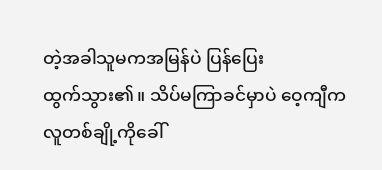တဲ့အခါသူမကအမြန်ပဲ ပြန်ပြေး
ထွက်သွား၏။ သိပ်မကြာခင်မှာပဲ ဝေ့ကျီက
လူတစ်ချို့ကိုခေါ်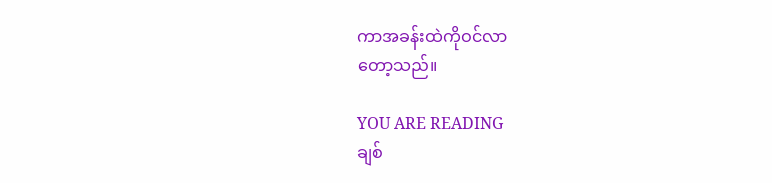ကာအခန်းထဲကိုဝင်လာ
တော့သည်။

YOU ARE READING
ချစ်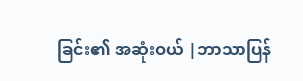ခြင်း၏ အဆုံးဝယ် |ဘာသာပြန်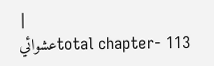|
عشوائيtotal chapter- 113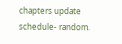chapters update schedule- random.